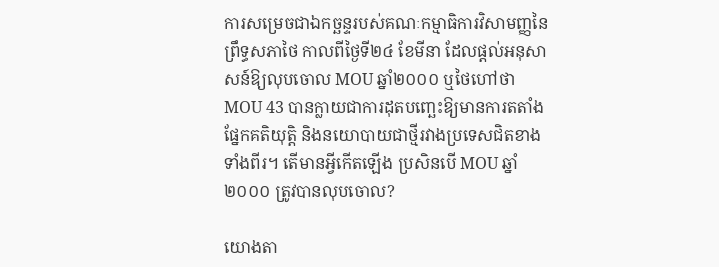ការសម្រេចជាឯកច្ឆន្ទរបស់គណៈកម្មាធិការវិសាមញ្ញនៃព្រឹទ្ធសភាថៃ កាលពីថ្ងៃទី២៤ ខែមីនា ដែលផ្តល់អនុសាសន៍ឱ្យលុបចោល MOU ឆ្នាំ២០០០ ឬថៃហៅថា MOU 43 បានក្លាយជាការដុតបញ្ឆេះឱ្យមានការតតាំងផ្នែកគតិយុត្តិ និងនយោបាយជាថ្មីរវាងប្រទេសជិតខាងទាំងពីរ។ តើមានអ្វីកើតឡើង ប្រសិនបើ MOU ឆ្នាំ២០០០ ត្រូវបានលុបចោល?

យោងតា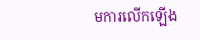មការលើកឡើង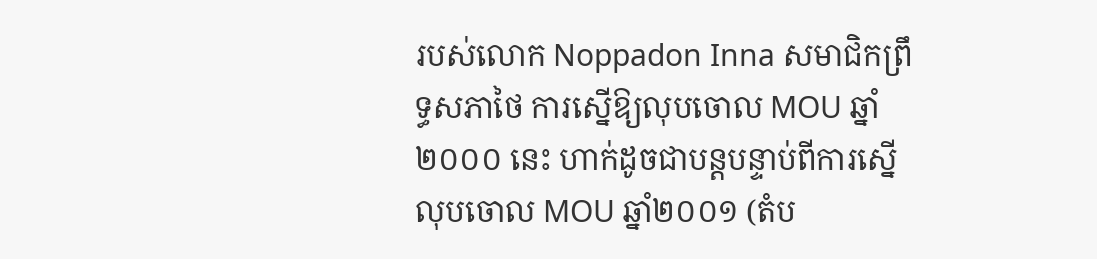របស់លោក Noppadon Inna សមាជិកព្រឹទ្ធសភាថៃ ការស្នើឱ្យលុបចោល MOU ឆ្នាំ២០០០ នេះ ហាក់ដូចជាបន្តបន្ទាប់ពីការស្នើលុបចោល MOU ឆ្នាំ២០០១ (តំប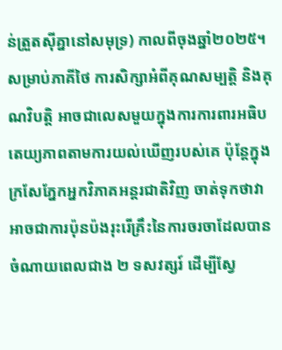ន់ត្រួតស៊ីគ្នានៅសមុទ្រ) កាលពីចុងឆ្នាំ២០២៥។ សម្រាប់ភាគីថៃ ការសិក្សាអំពីគុណសម្បត្តិ និងគុណវិបត្តិ អាចជាលេសមួយក្នុងការការពារអធិបតេយ្យភាពតាមការយល់ឃើញរបស់គេ ប៉ុន្តែក្នុងក្រសែភ្នែកអ្នកវិភាគអន្តរជាតិវិញ ចាត់ទុកថាវាអាចជាការប៉ុនប៉ងរុះរើគ្រឹះនៃការចរចាដែលបានចំណាយពេលជាង ២ ទសវត្សរ៍ ដើម្បីស្វែ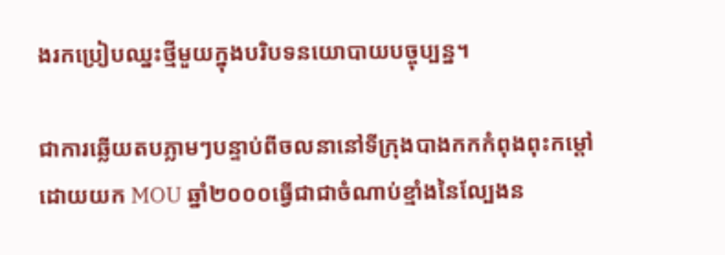ងរកប្រៀបឈ្នះថ្មីមួយក្នុងបរិបទនយោបាយបច្ចុប្បន្ន។

ជាការឆ្លើយតបភ្លាមៗបន្ទាប់ពីចលនានៅទីក្រុងបាងកកកំពុងពុះកម្ដៅដោយយក MOU ឆ្នាំ២០០០ធ្វើជាជាចំណាប់ខ្មាំងនៃល្បែងន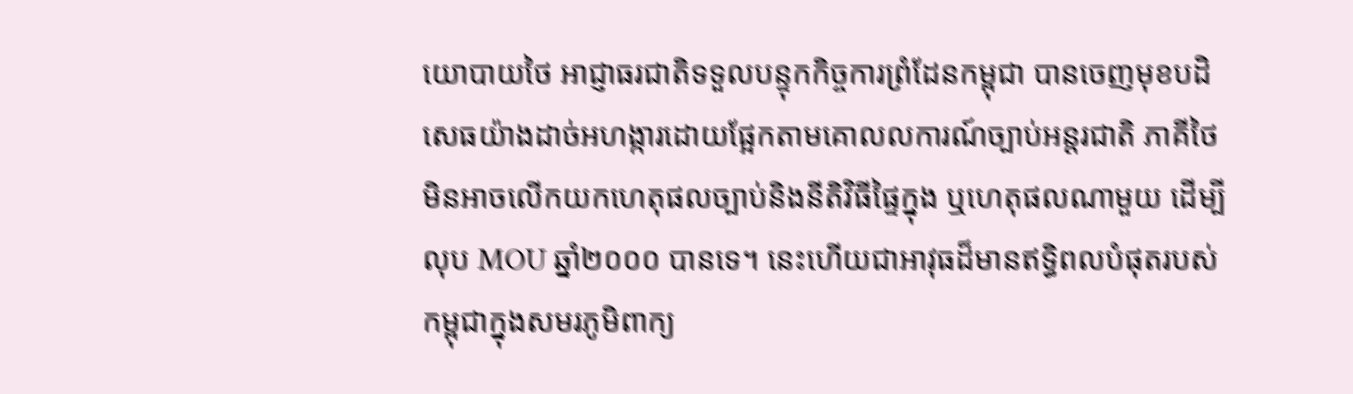យោបាយថៃ អាជ្ញាធរជាតិទទួលបន្ទុកកិច្ចការព្រំដែនកម្ពុជា បានចេញមុខបដិសេធយ៉ាងដាច់អហង្ការដោយផ្អែកតាមគោលលការណ៍ច្បាប់អន្តរជាតិ ភាគីថៃមិនអាចលើកយកហេតុផលច្បាប់និងនីតិវិធីផ្ទៃក្នុង ឬហេតុផលណាមួយ ដើម្បីលុប MOU ឆ្នាំ២០០០ បានទេ។ នេះហើយជាអាវុធដ៏មានឥទ្ធិពលបំផុតរបស់កម្ពុជាក្នុងសមរភូមិពាក្យ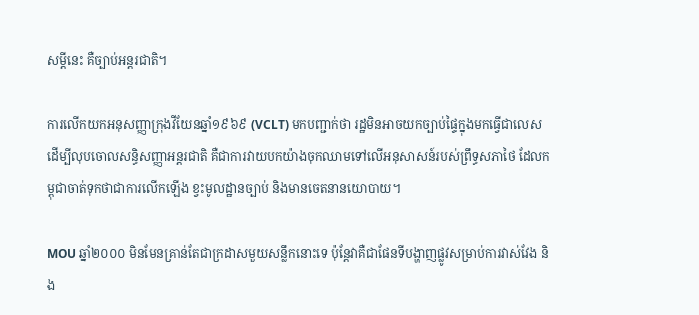សម្តីនេះ គឺច្បាប់អន្តរជាតិ។

ការលើកយកអនុសញ្ញាក្រុងវីយែនឆ្នាំ១៩៦៩ (VCLT) មកបញ្ជាក់ថា រដ្ឋមិនអាចយកច្បាប់ផ្ទៃក្នុងមកធ្វើជាលេសដើម្បីលុបចោលសន្ធិសញ្ញាអន្តរជាតិ គឺជាការវាយបកយ៉ាងចុកឈាមទៅលើអនុសាសន៍របស់ព្រឹទ្ធសភាថៃ ដែលកម្ពុជាចាត់ទុកថាជាការលើកឡើង ខ្វះមូលដ្ឋានច្បាប់ និងមានចេតនានយោបាយ។

MOU ឆ្នាំ២០០០ មិនមែនគ្រាន់តែជាក្រដាសមួយសន្លឹកនោះទេ ប៉ុន្តែវាគឺជាផែនទីបង្ហាញផ្លូវសម្រាប់ការវាស់វែង និង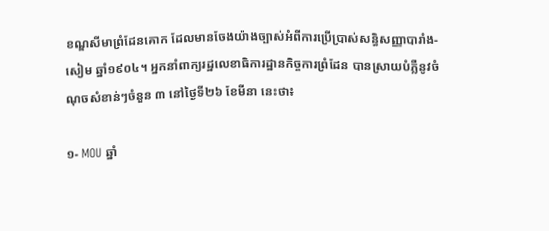ខណ្ឌសីមាព្រំដែនគោក ដែលមានចែងយ៉ាងច្បាស់អំពីការប្រើប្រាស់សន្ធិសញ្ញាបារាំង-សៀម ឆ្នាំ១៩០៤។ អ្នកនាំពាក្យរដ្ឋលេខាធិការដ្ឋានកិច្ចការព្រំដែន បានស្រាយបំភ្លឺនូវចំណុចសំខាន់ៗចំនួន ៣ នៅថ្ងៃទី២៦ ខែមីនា នេះថា៖

១- MOU ឆ្នាំ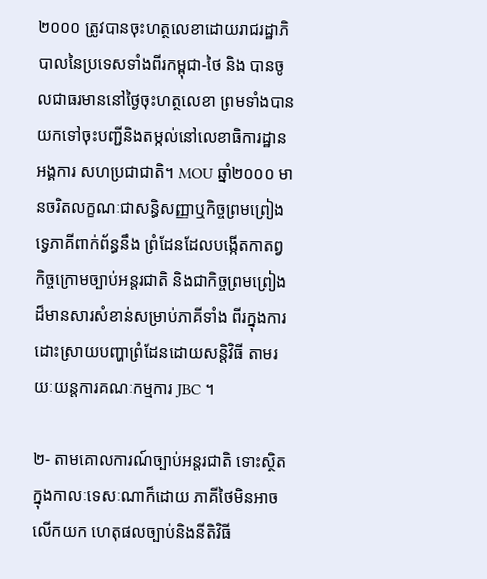២០០០ ត្រូវបានចុះហត្ថលេខាដោយរាជរដ្ឋាភិបាលនៃប្រទេសទាំងពីរកម្ពុជា-ថៃ និង បានចូលជាធរមាននៅថ្ងៃចុះហត្ថលេខា ព្រមទាំងបានយកទៅចុះបញ្ជីនិងតម្កល់នៅលេខាធិការដ្ឋានអង្គការ សហប្រជាជាតិ។ MOU ឆ្នាំ២០០០ មានចរិតលក្ខណៈជាសន្ធិសញ្ញាឬកិច្ចព្រមព្រៀងទ្វេភាគីពាក់ព័ន្ធនឹង ព្រំដែនដែលបង្កើតកាតព្វកិច្ចក្រោមច្បាប់អន្តរជាតិ និងជាកិច្ចព្រមព្រៀងដ៏មានសារសំខាន់សម្រាប់ភាគីទាំង ពីរក្នុងការដោះស្រាយបញ្ហាព្រំដែនដោយសន្តិវិធី តាមរយៈយន្តការគណៈកម្មការ JBC ។

២- តាមគោលការណ៍ច្បាប់អន្តរជាតិ ទោះស្ថិតក្នុងកាលៈទេសៈណាក៏ដោយ ភាគីថៃមិនអាចលើកយក ហេតុផលច្បាប់និងនីតិវិធី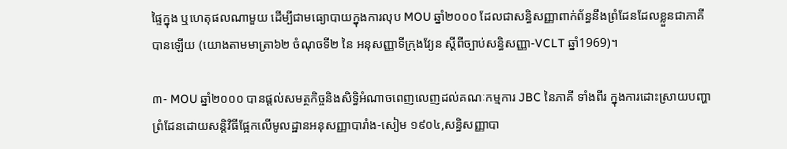ផ្ទៃក្នុង ឬហេតុផលណាមួយ ដើម្បីជាមធ្យោបាយក្នុងការលុប MOU ឆ្នាំ២០០០ ដែលជាសន្ធិសញ្ញាពាក់ព័ន្ធនឹងព្រំដែនដែលខ្លួនជាភាគីបានឡើយ (យោងតាមមាត្រា៦២ ចំណុចទី២ នៃ អនុសញ្ញាទីក្រុងវ្យែន ស្ដីពីច្បាប់សន្ធិសញ្ញា-VCLT ឆ្នាំ1969)។

៣- MOU ឆ្នាំ២០០០ បានផ្ដល់សមត្ថកិច្ចនិងសិទ្ធិអំណាចពេញលេញដល់គណៈកម្មការ JBC នៃភាគី ទាំងពីរ ក្នុងការដោះស្រាយបញ្ហាព្រំដែនដោយសន្តិវិធីផ្អែកលើមូលដ្ឋានអនុសញ្ញាបារាំង-សៀម ១៩០៤,សន្ធិសញ្ញាបា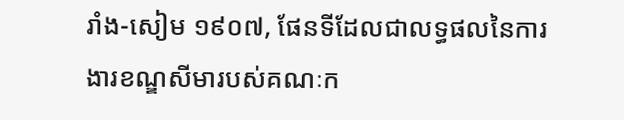រាំង-សៀម ១៩០៧, ផែនទីដែលជាលទ្ធផលនៃការងារខណ្ឌសីមារបស់គណៈក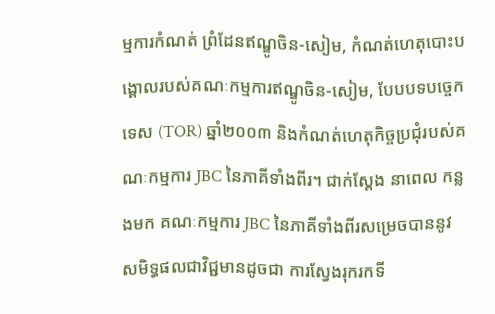ម្មការកំណត់ ព្រំដែនឥណ្ឌូចិន-សៀម, កំណត់ហេតុបោះបង្គោលរបស់គណៈកម្មការឥណ្ឌូចិន-សៀម, បែបបទបច្ចេកទេស (TOR) ឆ្នាំ២០០៣ និងកំណត់ហេតុកិច្ចប្រជុំរបស់គណៈកម្មការ JBC នៃភាគីទាំងពីរ។ ជាក់ស្តែង នាពេល កន្លងមក គណៈកម្មការ JBC នៃភាគីទាំងពីរសម្រេចបាននូវសមិទ្ធផលជាវិជ្ជមានដូចជា ការស្វែងរុករកទី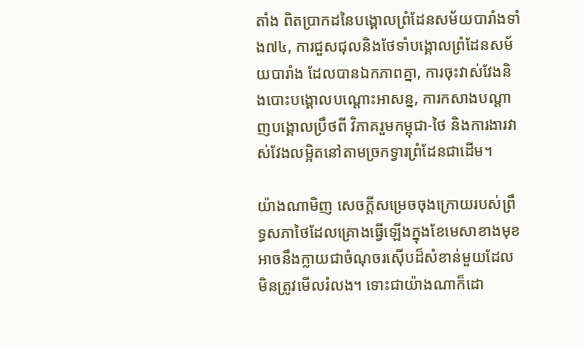តាំង ពិតប្រាកដនៃបង្គោលព្រំដែនសម័យបារាំងទាំង៧៤, ការជួសជុលនិងថែទាំបង្គោលព្រំដែនសម័យបារាំង ដែលបានឯកភាពគ្នា, ការចុះវាស់វែងនិងបោះបង្គោលបណ្តោះអាសន្ន, ការកសាងបណ្តាញបង្គោលប្រឹថពី វិភាគរួមកម្ពុជា-ថៃ និងការងារវាស់វែងលម្អិតនៅតាមច្រកទ្វារព្រំដែនជាដើម។

យ៉ាងណាមិញ សេចក្តីសម្រេចចុងក្រោយរបស់ព្រឹទ្ធសភាថៃដែលគ្រោងធ្វើឡើងក្នុងខែមេសាខាងមុខ អាចនឹងក្លាយជាចំណុចរស៊ើបដ៏សំខាន់មួយដែលមិនត្រូវមើលរំលង។ ទោះជាយ៉ាងណាក៏ដោ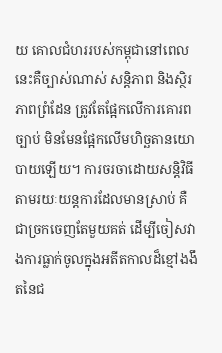យ គោលជំហររបស់កម្ពុជានៅពេលនេះគឺច្បាស់ណាស់ សន្តិភាព និងស្ថិរភាពព្រំដែន ត្រូវតែផ្អែកលើការគោរពច្បាប់ មិនមែនផ្អែកលើមហិច្ឆតានយោបាយឡើយ។ ការចរចាដោយសន្តិវិធីតាមរយៈយន្តការដែលមានស្រាប់ គឺជាច្រកចេញតែមួយគត់ ដើម្បីចៀសវាងការធ្លាក់ចូលក្នុងអតីតកាលដ៏ខ្មៅងងឹតនៃជ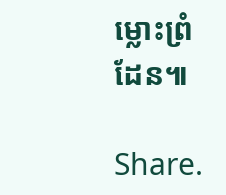ម្លោះព្រំដែន៕

Share.